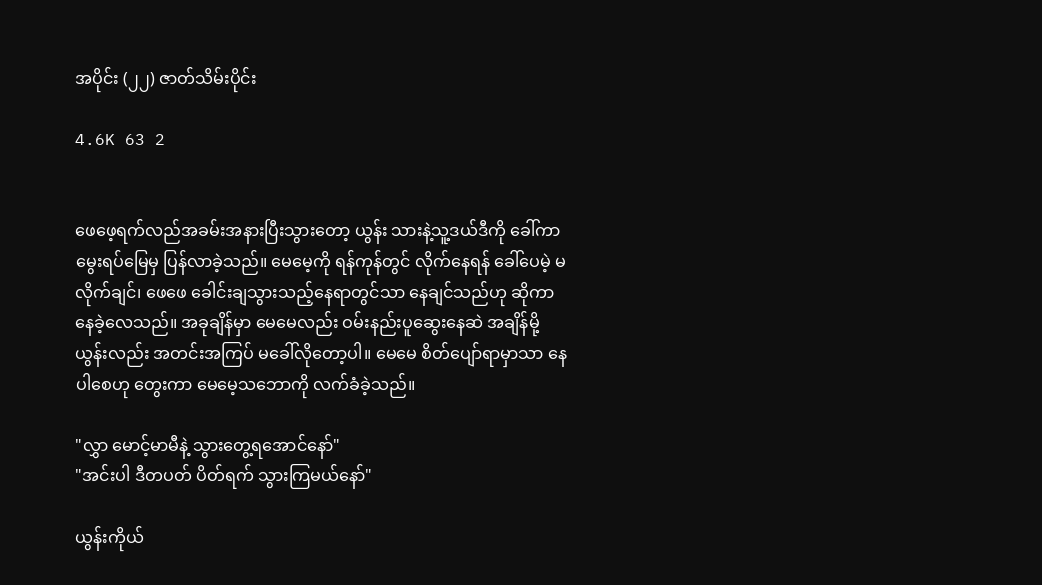အပိုင်း (၂၂) ဇာတ်သိမ်းပိုင်း

4.6K 63 2


ဖေဖေ့ရက်လည်အခမ်းအနားပြီးသွားတော့ ယွန်း သားနဲ့သူ့ဒယ်ဒီကို ခေါ်ကာ မွေးရပ်မြေမှ ပြန်လာခဲ့သည်။ မေမေ့ကို ရန်ကုန်တွင် လိုက်နေရန် ခေါ်ပေမဲ့ မလိုက်ချင်၊ ဖေဖေ ခေါင်းချသွားသည့်နေရာတွင်သာ နေချင်သည်ဟု ဆိုကာ နေခဲ့လေသည်။ အခုချိန်မှာ မေမေလည်း ဝမ်းနည်း‌ပူဆွေးနေဆဲ အချိန်မို့ ယွန်းလည်း အတင်းအကြပ် မခေါ်လိုတော့ပါ။ မေမေ စိတ်ပျော်ရာမှာသာ နေပါစေဟု တွေးကာ မေမေ့သဘောကို လက်ခံခဲ့သည်။

"လွှာ မောင့်မာမီနဲ့ သွားတွေ့ရအောင်နော်"
"အင်းပါ ဒီတပတ် ပိတ်ရက် သွားကြမယ်နော်"

ယွန်းကိုယ်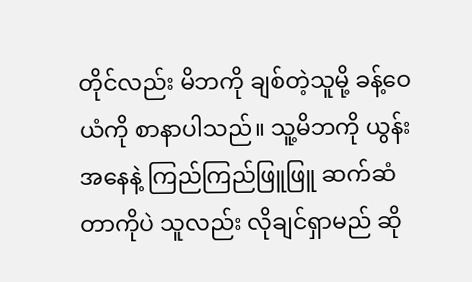တိုင်လည်း မိဘကို ချစ်တဲ့သူမို့ ခန့်ဝေယံကို စာနာပါသည်။ သူ့မိဘကို ယွန်းအနေနဲ့ ကြည်ကြည်ဖြူဖြူ ဆက်ဆံတာကိုပဲ သူလည်း လိုချင်ရှာမည် ဆို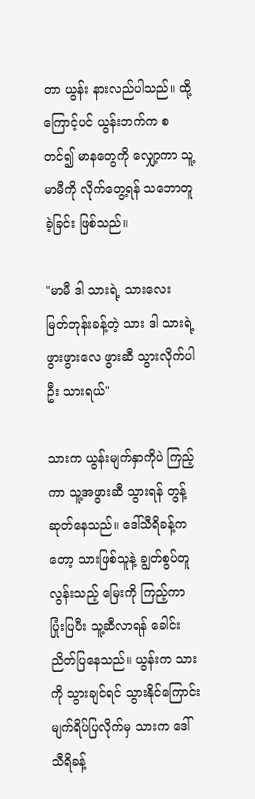တာ ယွန်း နားလည်ပါသည်။ ထို့ကြောင့်ပင် ယွန်းဘက်က စတင်၍ မာနတွေကို လျှော့ကာ သူ့မာမီကို လိုက်တွေ့ရန် သဘောတူခဲ့ခြင်း ဖြစ်သည်။

"မာမီ ဒါ သားရဲ့ သားလေး မြတ်ဘုန်းခန့်တဲ့ သား ဒါ သားရဲ့ဖွားဖွားလေ ဖွားဆီ သွားလိုက်ပါဦး သားရယ်"

သားက ယွန်းမျက်နှာကိုပဲ ကြည့်ကာ သူ့အဖွားဆီ သွားရန် တွန့်ဆုတ်နေသည်။ ဒေါ်သီရိခန့်ကတော့ သားဖြစ်သူနဲ့ ချွတ်စွပ်တူလွန်းသည့် မြေးကို ကြည့်ကာ ပြုံးပြပီး သူ့ဆီလာရန် ခေါင်းညိတ်ပြနေသည်။ ယွန်းက သားကို သွားချင်ရင် သွားနိုင်ကြောင်း မျက်ရိပ်ပြလိုက်မှ သားက ဒေါ်သီရိခန့်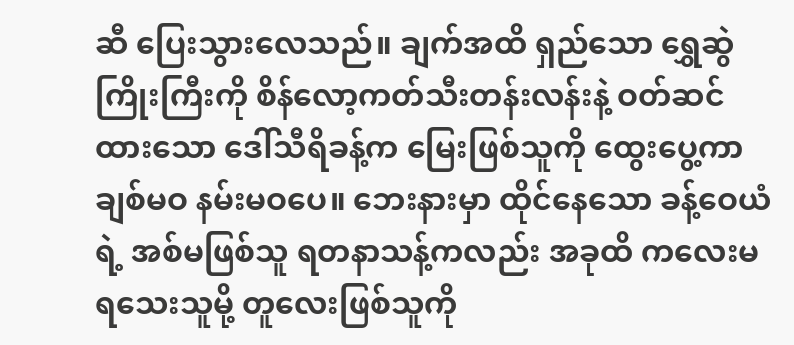ဆီ ပြေးသွားလေသည်။ ချက်အထိ ရှည်သော ရွှေဆွဲကြိုးကြီးကို စိန်လော့ကတ်သီးတန်းလန်းနဲ့ ဝတ်ဆင်ထားသော ဒေါ်သီရိခန့်က မြေးဖြစ်သူကို ထွေးပွေ့ကာ ချစ်မဝ နမ်းမဝပေ။ ဘေးနားမှာ ထိုင်နေသော ခန့်ဝေယံရဲ့ အစ်မဖြစ်သူ ရတနာသန့်ကလည်း အခုထိ ကလေးမရသေးသူမို့ တူလေးဖြစ်သူကို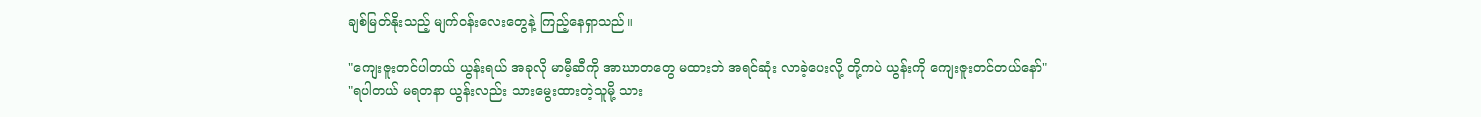ချစ်မြတ်နိုးသည့် မျက်ဝန်းလေးတွေနဲ့ ကြည့်နေရှာသည်။

"ကျေးဇူးတင်ပါတယ် ယွန်းရယ် အခုလို မာမီ့ဆီကို အာဃာတတွေ မထားဘဲ အရင်ဆုံး လာခဲ့ပေးလို့ တို့ကပဲ ယွန်းကို ကျေးဇူးတင်တယ်နော်"
"ရပါတယ် မရတနာ ယွန်းလည်း သားမွေးထားတဲ့သူမို့ သား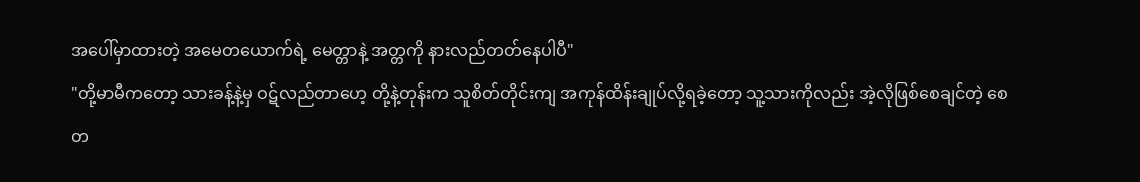အပေါ်မှာထားတဲ့ အမေတယောက်ရဲ့ မေတ္တာနဲ့ အတ္တကို နားလည်တတ်နေပါပီ"
"တို့မာမီကတော့ သားခန့်နဲ့မှ ဝဋ်လည်တာဟေ့ တို့နဲ့တုန်းက သူစိတ်တိုင်းကျ အကုန်ထိန်းချုပ်လို့ရခဲ့တော့ သူ့သားကိုလည်း အဲ့လိုဖြစ်စေချင်တဲ့ စေတ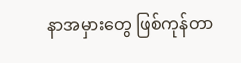နာအမှားတွေ ဖြစ်ကုန်တာ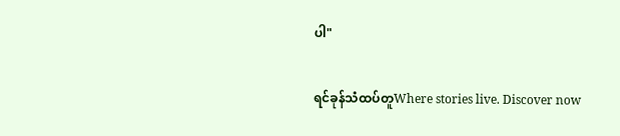ပါ"

ရင်ခုန်သံထပ်တူWhere stories live. Discover now